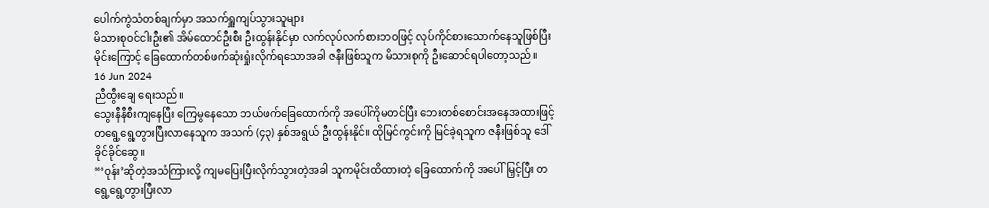ပေါက်ကွဲသံတစ်ချက်မှာ အသက်ရှူကျပ်သွားသူများ
မိသားစုဝင်ငါးဦး၏ အိမ်ထောင်ဦးစီး ဦးထွန်းနိုင်မှာ လက်လုပ်လက်စားဘဝဖြင့် လုပ်ကိုင်စားသောက်နေသူဖြစ်ပြီး မိုင်းကြောင့် ခြေထောက်တစ်ဖက်ဆုံးရှုံးလိုက်ရသောအခါ ဇနီးဖြစ်သူက မိသားစုကို ဦးဆောင်ရပါတော့သည်။
16 Jun 2024
ညီထွီးချေ ရေးသည်။
သွေးနီနီစီးကျနေပြီး ကြေမွနေသော ဘယ်ဖက်ခြေထောက်ကို အပေါ်ကိုမတင်ပြီး ဘေးတစ်စောင်းအနေအထားဖြင့် တရွေ့ရွေ့တွားပြီးလာနေသူက အသက် (၄၃) နှစ်အရွယ် ဦးထွန်းနိုင်။ ထိုမြင်ကွင်းကို မြင်ခဲ့ရသူက ဇနီးဖြစ်သူ ဒေါ်ခိုင်ခိုင်ဆွေ။
“‘ဝုန်း’ဆိုတဲ့အသံကြားလို့ ကျမပြေးပြီးလိုက်သွားတဲ့အခါ သူကမိုင်းထိထားတဲ့ ခြေထောက်ကို အပေါ်မြှင့်ပြီး တရွေ့ရွေ့တွားပြီးလာ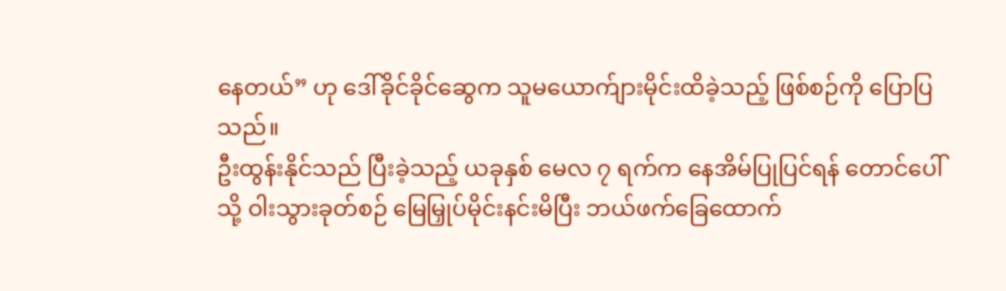နေတယ်” ဟု ဒေါ်ခိုင်ခိုင်ဆွေက သူမယောက်ျားမိုင်းထိခဲ့သည့် ဖြစ်စဉ်ကို ပြောပြသည်။
ဦးထွန်းနိုင်သည် ပြီးခဲ့သည့် ယခုနှစ် မေလ ၇ ရက်က နေအိမ်ပြုပြင်ရန် တောင်ပေါ်သို့ ဝါးသွားခုတ်စဉ် မြေမြှုပ်မိုင်းနင်းမိပြီး ဘယ်ဖက်ခြေထောက်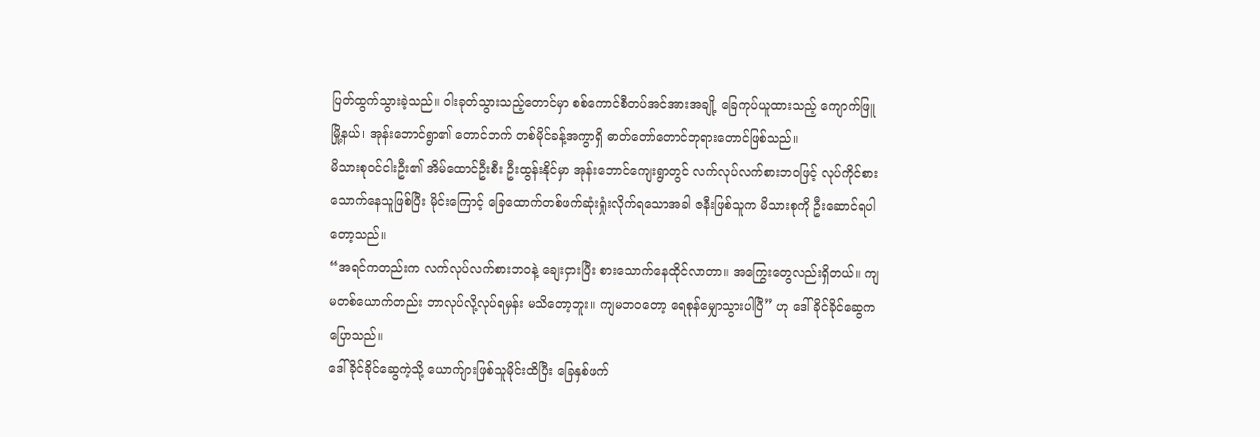ပြတ်ထွက်သွားခဲ့သည်။ ဝါးခုတ်သွားသည့်တောင်မှာ စစ်ကောင်စီတပ်အင်အားအချို့ ခြေကုပ်ယူထားသည့် ကျောက်ဖြူမြို့နယ်၊ အုန်းဘောင်ရွာ၏ တောင်ဘက် တစ်မိုင်ခန့်အကွာရှိ ဓာတ်တော်တောင်ဘုရားတောင်ဖြစ်သည်။
မိသားစုဝင်ငါးဦး၏ အိမ်ထောင်ဦးစီး ဦးထွန်းနိုင်မှာ အုန်းဘောင်ကျေးရွာတွင် လက်လုပ်လက်စားဘဝဖြင့် လုပ်ကိုင်စားသောက်နေသူဖြစ်ပြီး မိုင်းကြောင့် ခြေထောက်တစ်ဖက်ဆုံးရှုံးလိုက်ရသောအခါ ဇနီးဖြစ်သူက မိသားစုကို ဦးဆောင်ရပါတော့သည်။
“အရင်ကတည်းက လက်လုပ်လက်စားဘဝနဲ့ ချေးငှားပြီး စားသောက်နေထိုင်လာတာ။ အကြွေးတွေလည်းရှိတယ်။ ကျမတစ်ယောက်တည်း ဘာလုပ်လို့လုပ်ရမှန်း မသိတော့ဘူး။ ကျမဘဝတော့ ရေစုန်မျှောသွားပါပြီ” ဟု ဒေါ်ခိုင်ခိုင်ဆွေက ပြောသည်။
ဒေါ်ခိုင်ခိုင်ဆွေကဲ့သို့ ယောက်ျားဖြစ်သူမိုင်းထိပြီး ခြေနှစ်ဖက်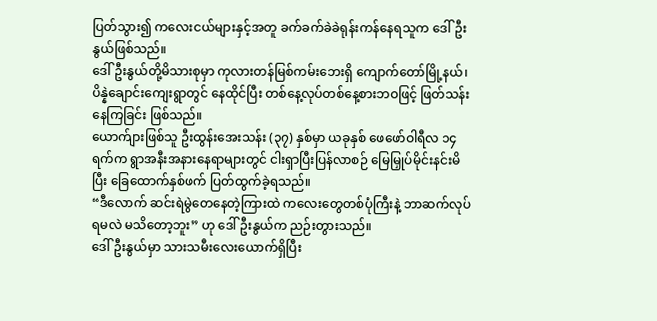ပြတ်သွား၍ ကလေးငယ်များနှင့်အတူ ခက်ခက်ခဲခဲရုန်းကန်နေရသူက ဒေါ်ဦးနွယ်ဖြစ်သည်။
ဒေါ်ဦးနွယ်တို့မိသားစုမှာ ကုလားတန်မြစ်ကမ်းဘေးရှိ ကျောက်တော်မြို့နယ်၊ ပိန္နဲချောင်းကျေးရွာတွင် နေထိုင်ပြီး တစ်နေ့လုပ်တစ်နေ့စားဘဝဖြင့် ဖြတ်သန်းနေကြခြင်း ဖြစ်သည်။
ယောက်ျားဖြစ်သူ ဦးထွန်းအေးသန်း (၃၇) နှစ်မှာ ယခုနှစ် ဖေဖော်ဝါရီလ ၁၄ ရက်က ရွာအနီးအနားနေရာများတွင် ငါးရှာပြီးပြန်လာစဉ် မြေမြှုပ်မိုင်းနင်းမိပြီး ခြေထောက်နှစ်ဖက် ပြတ်ထွက်ခဲ့ရသည်။
“ဒီလောက် ဆင်းရဲမွဲတေနေတဲ့ကြားထဲ ကလေးတွေတစ်ပုံကြီးနဲ့ ဘာဆက်လုပ်ရမလဲ မသိတော့ဘူး” ဟု ဒေါ်ဦးနွယ်က ညဉ်းတွားသည်။
ဒေါ်ဦးနွယ်မှာ သားသမီးလေးယောက်ရှိပြီး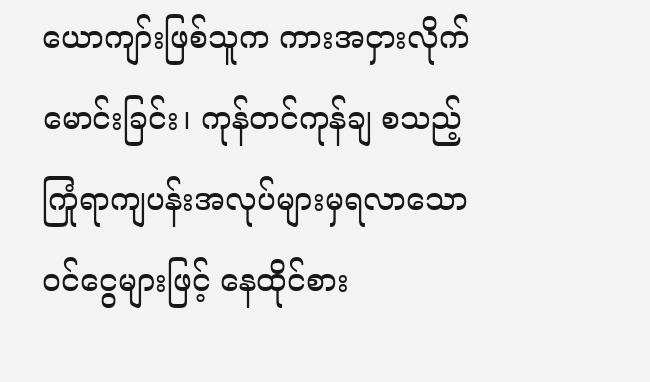ယောကျာ်းဖြစ်သူက ကားအငှားလိုက်မောင်းခြင်း၊ ကုန်တင်ကုန်ချ စသည့် ကြုံရာကျပန်းအလုပ်များမှရလာသော ဝင်ငွေများဖြင့် နေထိုင်စား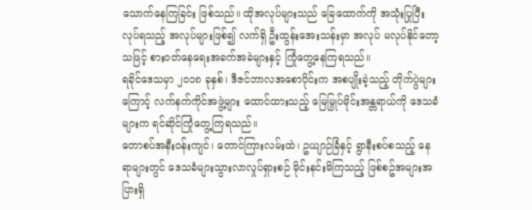သောက်နေကြခြင်း ဖြစ်သည်။ ထိုအလုပ်များသည် ခြေထောက်ကို အသုံးပြုပြီးလုပ်ရသည့် အလုပ်များဖြစ်၍ လက်ရှိ ဦးထွန်းအေးသန်းမှာ အလုပ် မလုပ်နိုင်တော့သဖြင့် စားဝတ်နေရေးအခက်အခဲများနှင့် ကြုံတွေ့နေကြရသည်။
ရခိုင်ဒေသမှာ ၂၀၁၈ ခုနှစ်၊ ဒီဇင်ဘာလအစောပိုင်းက အစပျိုးခဲ့သည့် တိုက်ပွဲများကြောင့် လက်နက်ကိုင်အဖွဲ့များ ထောင်ထားသည့် မြေမြှုပ်မိုင်းအန္တရာယ်ကို ဒေသခံများက ရင်ဆိုင်ကြုံတွေ့ကြရသည်။
တောစပ်အနီးဝန်းကျင်၊ တောင်ကြားလမ်းထဲ၊ ဥယျာဉ်ခြံနှင့် ရွာနီးစပ်စသည့် နေရာများတွင် ဒေသခံများသွားလာလှုပ်ရှားစဉ် မိုင်းနင်းမိကြသည့် ဖြစ်စဥ်အများအပြားရှိ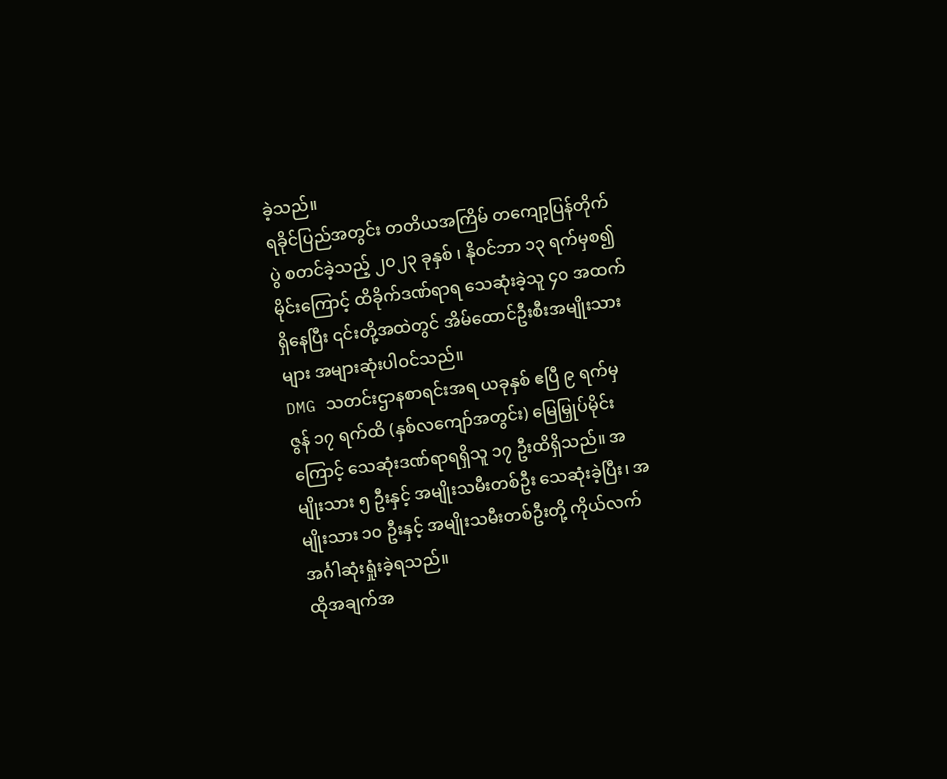ခဲ့သည်။
ရခိုင်ပြည်အတွင်း တတိယအကြိမ် တကျော့ပြန်တိုက်ပွဲ စတင်ခဲ့သည့် ၂၀၂၃ ခုနှစ် ၊ နိုဝင်ဘာ ၁၃ ရက်မှစ၍ မိုင်းကြောင့် ထိခိုက်ဒဏ်ရာရ သေဆုံးခဲ့သူ ၄၀ အထက်ရှိနေပြီး ၎င်းတို့အထဲတွင် အိမ်ထောင်ဦးစီးအမျိုးသားများ အများဆုံးပါဝင်သည်။
DMG သတင်းဌာနစာရင်းအရ ယခုနှစ် ဧပြီ ၉ ရက်မှ ဇွန် ၁၇ ရက်ထိ (နှစ်လကျော်အတွင်း) မြေမြှုပ်မိုင်းကြောင့် သေဆုံးဒဏ်ရာရရှိသူ ၁၇ ဦးထိရှိသည်။ အမျိုးသား ၅ ဦးနှင့် အမျိုးသမီးတစ်ဦး သေဆုံးခဲ့ပြီး၊ အမျိုးသား ၁၀ ဦးနှင့် အမျိုးသမီးတစ်ဦးတို့ ကိုယ်လက်အင်္ဂါဆုံးရှုံးခဲ့ရသည်။
ထိုအချက်အ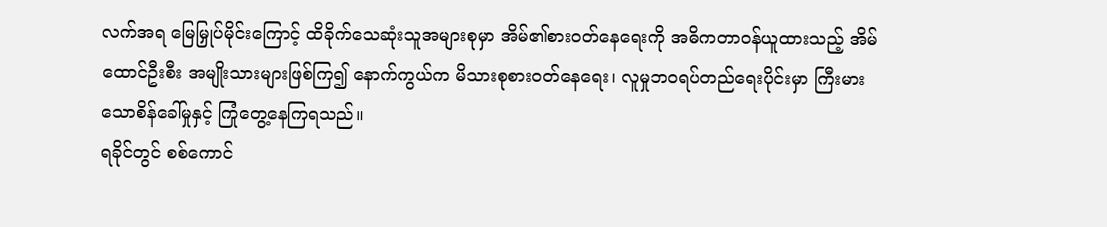လက်အရ မြေမြှုပ်မိုင်းကြောင့် ထိခိုက်သေဆုံးသူအများစုမှာ အိမ်၏စား၀တ်နေရေးကို အဓိကတာ၀န်ယူထားသည့် အိမ်ထောင်ဦးစီး အမျိုးသားများဖြစ်ကြ၍ နောက်ကွယ်က မိသားစုစားဝတ်နေရေး၊ လူမှုဘဝရပ်တည်ရေးပိုင်းမှာ ကြီးမားသောစိန်ခေါ်မှုနှင့် ကြုံတွေ့နေကြရသည်။
ရခိုင်တွင် စစ်ကောင်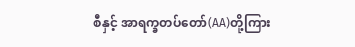စီနှင့် အာရက္ခတပ်တော်(AA)တို့ကြား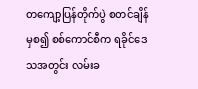တကျော့ပြန်တိုက်ပွဲ စတင်ချိန်မှစ၍ စစ်ကောင်စီက ရခိုင်ဒေသအတွင်း လမ်းခ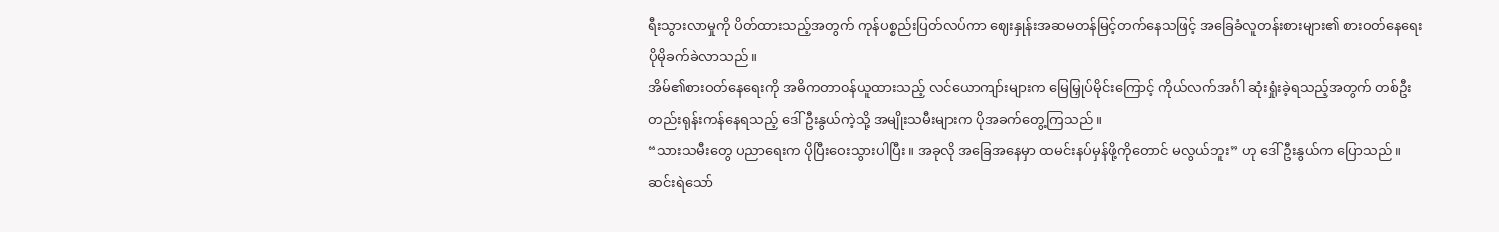ရီးသွားလာမှုကို ပိတ်ထားသည့်အတွက် ကုန်ပစ္စည်းပြတ်လပ်ကာ ဈေးနှုန်းအဆမတန်မြင့်တက်နေသဖြင့် အခြေခံလူတန်းစားများ၏ စားဝတ်နေရေး ပိုမိုခက်ခဲလာသည်။
အိမ်၏စားဝတ်နေရေးကို အဓိကတာ၀န်ယူထားသည့် လင်ယောကျာ်းများက မြေမြှုပ်မိုင်းကြောင့် ကိုယ်လက်အင်္ဂါ ဆုံးရှုံးခဲ့ရသည့်အတွက် တစ်ဦးတည်းရုန်းကန်နေရသည့် ဒေါ်ဦးနွယ်ကဲ့သို့ အမျိုးသမီးများက ပိုအခက်တွေ့ကြသည်။
“သားသမီးတွေ ပညာရေးက ပိုပြီးဝေးသွားပါပြီး။ အခုလို အခြေအနေမှာ ထမင်းနပ်မှန်ဖို့ကိုတောင် မလွယ်ဘူး” ဟု ဒေါ်ဦးနွယ်က ပြောသည်။
ဆင်းရဲသော်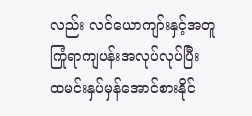လည်း လင်ယောကျာ်းနှင့်အတူ ကြုံရာကျပန်းအလုပ်လုပ်ပြီး ထမင်းနှပ်မှန်အောင်စားနိုင်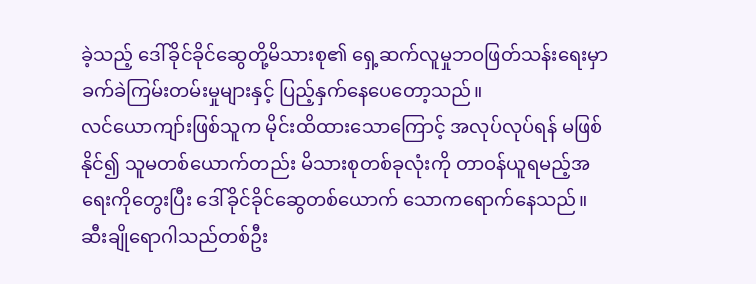ခဲ့သည့် ဒေါ်ခိုင်ခိုင်ဆွေတို့မိသားစု၏ ရှေ့ဆက်လူမှုဘဝဖြတ်သန်းရေးမှာ ခက်ခဲကြမ်းတမ်းမှုများနှင့် ပြည့်နှက်နေပေတော့သည်။
လင်ယောကျာ်းဖြစ်သူက မိုင်းထိထားသောကြောင့် အလုပ်လုပ်ရန် မဖြစ်နိုင်၍ သူမတစ်ယောက်တည်း မိသားစုတစ်ခုလုံးကို တာဝန်ယူရမည့်အရေးကိုတွေးပြီး ဒေါ်ခိုင်ခိုင်ဆွေတစ်ယောက် သောကရောက်နေသည်။
ဆီးချိုရောဂါသည်တစ်ဦး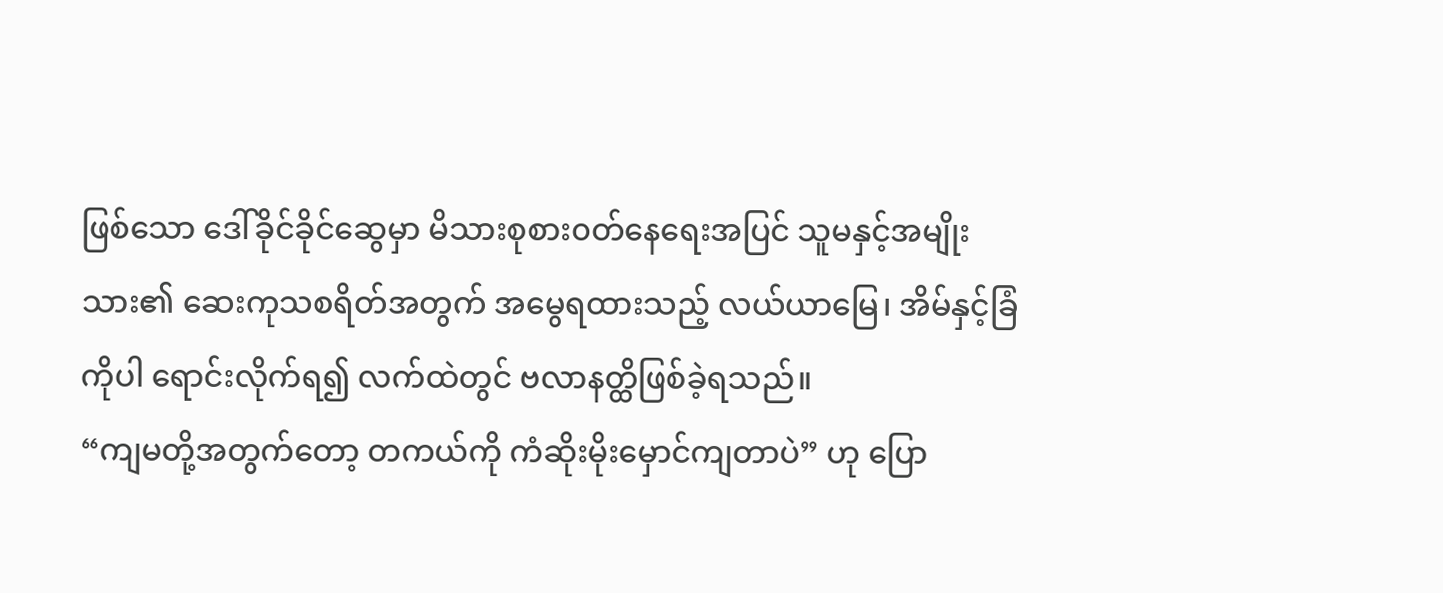ဖြစ်သော ဒေါ်ခိုင်ခိုင်ဆွေမှာ မိသားစုစား၀တ်နေရေးအပြင် သူမနှင့်အမျိုးသား၏ ဆေးကုသစရိတ်အတွက် အမွေရထားသည့် လယ်ယာမြေ၊ အိမ်နှင့်ခြံကိုပါ ရောင်းလိုက်ရ၍ လက်ထဲတွင် ဗလာနတ္ထိဖြစ်ခဲ့ရသည်။
“ကျမတို့အတွက်တော့ တကယ်ကို ကံဆိုးမိုးမှောင်ကျတာပဲ” ဟု ပြော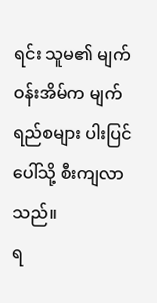ရင်း သူမ၏ မျက်ဝန်းအိမ်က မျက်ရည်စများ ပါးပြင်ပေါ်သို့ စီးကျလာသည်။
ရ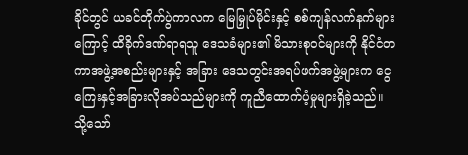ခိုင်တွင် ယခင်တိုက်ပွဲကာလက မြေမြှုပ်မိုင်းနှင့် စစ်ကျန်လက်နက်များကြောင့် ထိခိုက်ဒဏ်ရာရသူ ဒေသခံများ၏ မိသားစု၀င်များကို နိုင်ငံတကာအဖွဲ့အစည်းများနှင့် အခြား ဒေသတွင်းအရပ်ဖက်အဖွဲ့များက ငွေကြေးနှင့်အခြားလိုအပ်သည်များကို ကူညီထောက်ပံ့မှုများရှိခဲ့သည်။
သို့သော်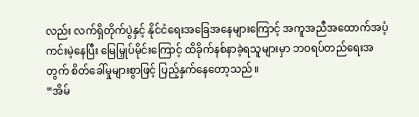လည်း လက်ရှိတိုက်ပွဲနှင့် နိုင်ငံရေးအခြေအနေများကြောင့် အကူအညီအထောက်အပံ့ ကင်းမဲ့နေပြီး မြေမြှုပ်မိုင်းကြောင့် ထိခိုက်နစ်နာခဲ့ရသူများမှာ ဘဝရပ်တည်ရေးအတွက် စိတ်ခေါ်မှုများစွာဖြင့် ပြည့်နှက်နေတော့သည်။
“အိမ်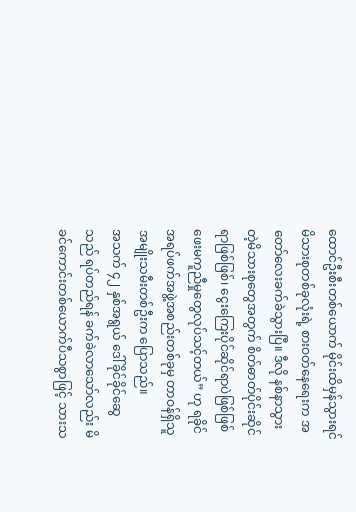ထောင်ဦးစီးတစ်ယောက် မိုင်းထိမှန်သွားရင် မိသားစုတစ်ခုလုံးရဲ့ စားဝတ်နေရေးက အတော်လေးခက်ခဲသွားပြီ။ ဒီလို နစ်နာသွားတဲ့မိသားစုတွေအတွက် စိတ်ဓာတ်ပိုင်းဆိုင်ရာဖြစ်ဖြစ်၊ ငွေးကြေးပိုင်ဆိုင်ရာပဲဖြစ်ဖြစ် ဖေးမကူညီမှုတွေလုပ်သင့်တယ်” ဟု ရခိုင်အရပ်ဖက်အဖွဲ့အစည်းတစ်ခုမှ တာဝန်ရှိသူအမျိုးသမီးတစ်ဦးက ပြောသည်။
အသက် ၄၂ နှစ်အရွယ် ဒေါ်ခိုင်ခိုင်ဆွေသည် ရပ်တည်ရန် ခက်ခဲလာသော်လည်း မိခင်ကောင်းတစ်ယောက်ပီသစွာဖြင့် သားသ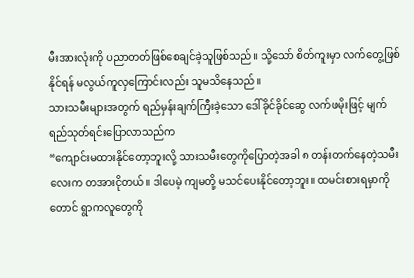မီးအားလုံးကို ပညာတတ်ဖြစ်စေချင်ခဲ့သူဖြစ်သည်။ သို့သော် စိတ်ကူးမှာ လက်တွေ့ဖြစ်နိုင်ရန် မလွယ်ကူလှကြောင်းလည်း သူမသိနေသည်။
သားသမီးများအတွက် ရည်မှန်းချက်ကြီးခဲ့သော ဒေါ်ခိုင်ခိုင်ဆွေ လက်ဖမိုးဖြင့် မျက်ရည်သုတ်ရင်းပြောလာသည်က
“ကျောင်းမထားနိုင်တော့ဘူးလို့ သားသမီးတွေကိုပြောတဲ့အခါ ၈ တန်းတက်နေတဲ့သမီးလေးက တအားငိုတယ်။ ဒါပေမဲ့ ကျမတို့ မသင်ပေးနိုင်တော့ဘူး။ ထမင်းစားရမှာကိုတောင် ရွာကလူတွေကို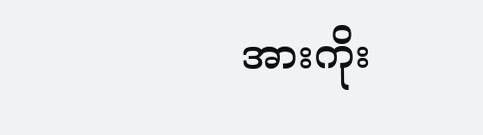အားကိုး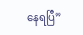နေရပြီ”